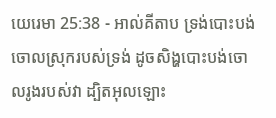យេរេមា 25:38 - អាល់គីតាប ទ្រង់បោះបង់ចោលស្រុករបស់ទ្រង់ ដូចសិង្ហបោះបង់ចោលរូងរបស់វា ដ្បិតអុលឡោះ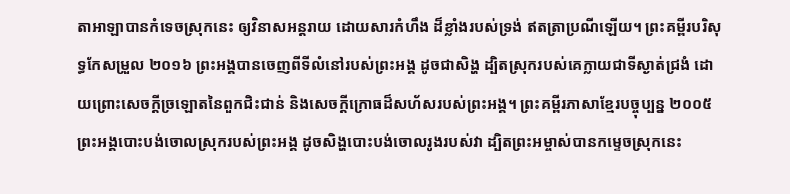តាអាឡាបានកំទេចស្រុកនេះ ឲ្យវិនាសអន្តរាយ ដោយសារកំហឹង ដ៏ខ្លាំងរបស់ទ្រង់ ឥតត្រាប្រណីឡើយ។ ព្រះគម្ពីរបរិសុទ្ធកែសម្រួល ២០១៦ ព្រះអង្គបានចេញពីទីលំនៅរបស់ព្រះអង្គ ដូចជាសិង្ហ ដ្បិតស្រុករបស់គេក្លាយជាទីស្ងាត់ជ្រងំ ដោយព្រោះសេចក្ដីច្រឡោតនៃពួកជិះជាន់ និងសេចក្ដីក្រោធដ៏សហ័សរបស់ព្រះអង្គ។ ព្រះគម្ពីរភាសាខ្មែរបច្ចុប្បន្ន ២០០៥ ព្រះអង្គបោះបង់ចោលស្រុករបស់ព្រះអង្គ ដូចសិង្ហបោះបង់ចោលរូងរបស់វា ដ្បិតព្រះអម្ចាស់បានកម្ទេចស្រុកនេះ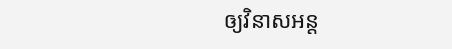ឲ្យវិនាសអន្ត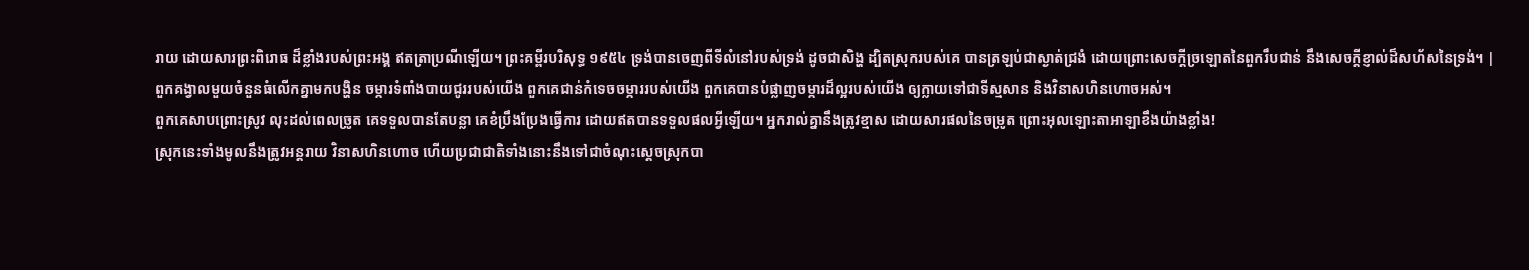រាយ ដោយសារព្រះពិរោធ ដ៏ខ្លាំងរបស់ព្រះអង្គ ឥតត្រាប្រណីឡើយ។ ព្រះគម្ពីរបរិសុទ្ធ ១៩៥៤ ទ្រង់បានចេញពីទីលំនៅរបស់ទ្រង់ ដូចជាសិង្ហ ដ្បិតស្រុករបស់គេ បានត្រឡប់ជាស្ងាត់ជ្រងំ ដោយព្រោះសេចក្ដីច្រឡោតនៃពួករឹបជាន់ នឹងសេចក្ដីខ្ញាល់ដ៏សហ័សនៃទ្រង់។ |
ពួកគង្វាលមួយចំនួនធំលើកគ្នាមកបង្ហិន ចម្ការទំពាំងបាយជូររបស់យើង ពួកគេជាន់កំទេចចម្ការរបស់យើង ពួកគេបានបំផ្លាញចម្ការដ៏ល្អរបស់យើង ឲ្យក្លាយទៅជាទីស្មសាន និងវិនាសហិនហោចអស់។
ពួកគេសាបព្រោះស្រូវ លុះដល់ពេលច្រូត គេទទួលបានតែបន្លា គេខំប្រឹងប្រែងធ្វើការ ដោយឥតបានទទួលផលអ្វីឡើយ។ អ្នករាល់គ្នានឹងត្រូវខ្មាស ដោយសារផលនៃចម្រូត ព្រោះអុលឡោះតាអាឡាខឹងយ៉ាងខ្លាំង!
ស្រុកនេះទាំងមូលនឹងត្រូវអន្តរាយ វិនាសហិនហោច ហើយប្រជាជាតិទាំងនោះនឹងទៅជាចំណុះស្ដេចស្រុកបា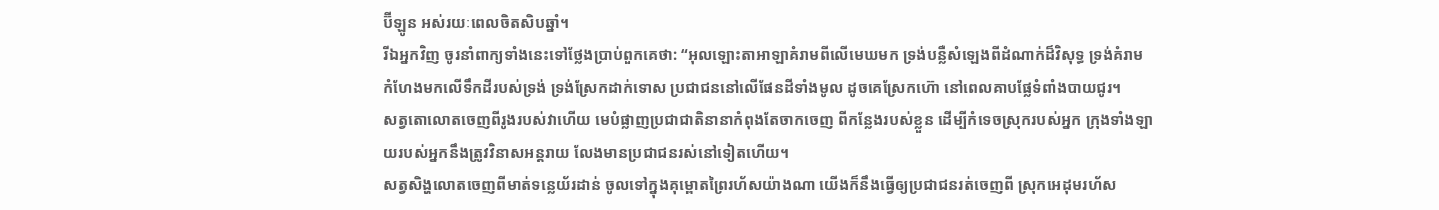ប៊ីឡូន អស់រយៈពេលចិតសិបឆ្នាំ។
រីឯអ្នកវិញ ចូរនាំពាក្យទាំងនេះទៅថ្លែងប្រាប់ពួកគេថា: “អុលឡោះតាអាឡាគំរាមពីលើមេឃមក ទ្រង់បន្លឺសំឡេងពីដំណាក់ដ៏វិសុទ្ធ ទ្រង់គំរាមកំហែងមកលើទឹកដីរបស់ទ្រង់ ទ្រង់ស្រែកដាក់ទោស ប្រជាជននៅលើផែនដីទាំងមូល ដូចគេស្រែកហ៊ោ នៅពេលគាបផ្លែទំពាំងបាយជូរ។
សត្វតោលោតចេញពីរូងរបស់វាហើយ មេបំផ្លាញប្រជាជាតិនានាកំពុងតែចាកចេញ ពីកន្លែងរបស់ខ្លួន ដើម្បីកំទេចស្រុករបស់អ្នក ក្រុងទាំងឡាយរបស់អ្នកនឹងត្រូវវិនាសអន្តរាយ លែងមានប្រជាជនរស់នៅទៀតហើយ។
សត្វសិង្ហលោតចេញពីមាត់ទន្លេយ័រដាន់ ចូលទៅក្នុងគុម្ពោតព្រៃរហ័សយ៉ាងណា យើងក៏នឹងធ្វើឲ្យប្រជាជនរត់ចេញពី ស្រុកអេដុមរហ័ស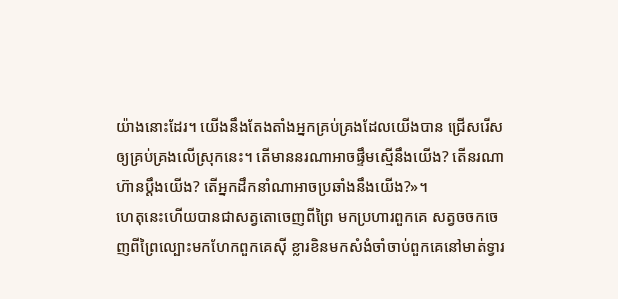យ៉ាងនោះដែរ។ យើងនឹងតែងតាំងអ្នកគ្រប់គ្រងដែលយើងបាន ជ្រើសរើសឲ្យគ្រប់គ្រងលើស្រុកនេះ។ តើមាននរណាអាចផ្ទឹមស្មើនឹងយើង? តើនរណាហ៊ានប្ដឹងយើង? តើអ្នកដឹកនាំណាអាចប្រឆាំងនឹងយើង?»។
ហេតុនេះហើយបានជាសត្វតោចេញពីព្រៃ មកប្រហារពួកគេ សត្វចចកចេញពីព្រៃល្បោះមកហែកពួកគេស៊ី ខ្លារខិនមកសំងំចាំចាប់ពួកគេនៅមាត់ទ្វារ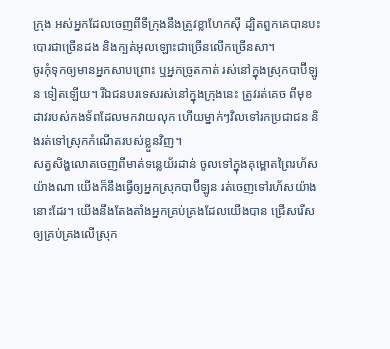ក្រុង អស់អ្នកដែលចេញពីទីក្រុងនឹងត្រូវខ្លាហែកស៊ី ដ្បិតពួកគេបានបះបោរជាច្រើនដង និងក្បត់អុលឡោះជាច្រើនលើកច្រើនសា។
ចូរកុំទុកឲ្យមានអ្នកសាបព្រោះ ឬអ្នកច្រូតកាត់ រស់នៅក្នុងស្រុកបាប៊ីឡូន ទៀតឡើយ។ រីឯជនបរទេសរស់នៅក្នុងក្រុងនេះ ត្រូវរត់គេច ពីមុខដាវរបស់កងទ័ពដែលមកវាយលុក ហើយម្នាក់ៗវិលទៅរកប្រជាជន និងរត់ទៅស្រុកកំណើតរបស់ខ្លួនវិញ។
សត្វសិង្ហលោតចេញពីមាត់ទន្លេយ័រដាន់ ចូលទៅក្នុងគុម្ពោតព្រៃរហ័សយ៉ាងណា យើងក៏នឹងធ្វើឲ្យអ្នកស្រុកបាប៊ីឡូន រត់ចេញទៅរហ័សយ៉ាងនោះដែរ។ យើងនឹងតែងតាំងអ្នកគ្រប់គ្រងដែលយើងបាន ជ្រើសរើសឲ្យគ្រប់គ្រងលើស្រុក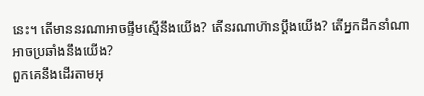នេះ។ តើមាននរណាអាចផ្ទឹមស្មើនឹងយើង? តើនរណាហ៊ានប្ដឹងយើង? តើអ្នកដឹកនាំណាអាចប្រឆាំងនឹងយើង?
ពួកគេនឹងដើរតាមអុ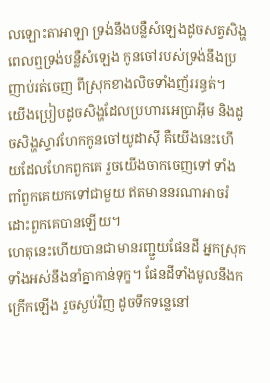លឡោះតាអាឡា ទ្រង់នឹងបន្លឺសំឡេងដូចសត្វសិង្ហ ពេលឮទ្រង់បន្លឺសំឡេង កូនចៅរបស់ទ្រង់នឹងប្រញាប់រត់ចេញ ពីស្រុកខាងលិចទាំងញ័ររន្ធត់។
យើងប្រៀបដូចសិង្ហដែលប្រហារអេប្រាអ៊ីម និងដូចសិង្ហស្ទាវហែកកូនចៅយូដាស៊ី គឺយើងនេះហើយដែលហែកពួកគេ រួចយើងចាកចេញទៅ ទាំងពាំពួកគេយកទៅជាមួយ ឥតមាននរណាអាចរំដោះពួកគេបានឡើយ។
ហេតុនេះហើយបានជាមានរញ្ជួយផែនដី អ្នកស្រុកទាំងអស់នឹងនាំគ្នាកាន់ទុក្ខ។ ផែនដីទាំងមូលនឹងកក្រើកឡើង រួចស្ងប់វិញ ដូចទឹកទន្លេនៅ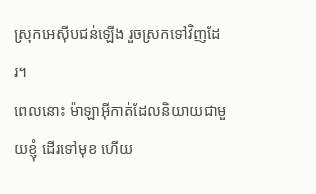ស្រុកអេស៊ីបជន់ឡើង រួចស្រកទៅវិញដែរ។
ពេលនោះ ម៉ាឡាអ៊ីកាត់ដែលនិយាយជាមួយខ្ញុំ ដើរទៅមុខ ហើយ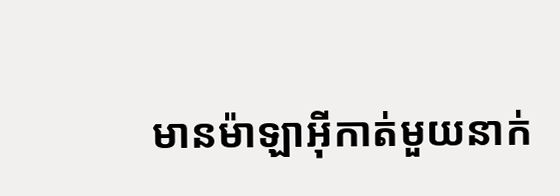មានម៉ាឡាអ៊ីកាត់មួយនាក់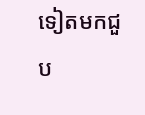ទៀតមកជួប